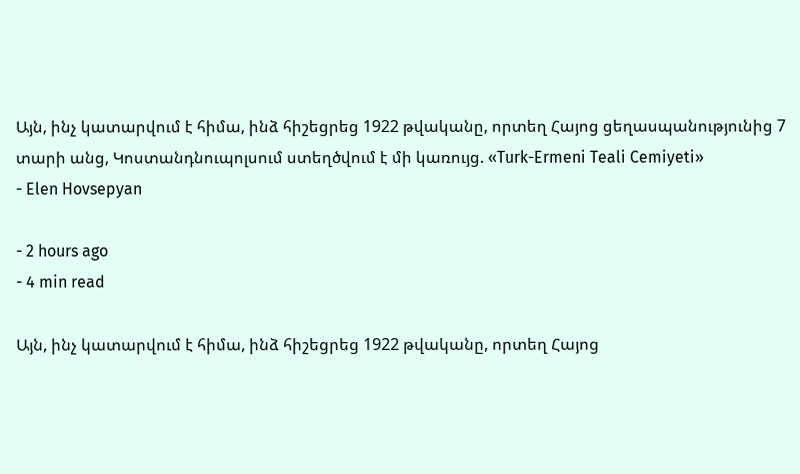Այն, ինչ կատարվում է հիմա, ինձ հիշեցրեց 1922 թվականը, որտեղ Հայոց ցեղասպանությունից 7 տարի անց, Կոստանդնուպոլսում ստեղծվում է մի կառույց. «Turk-Ermeni Teali Cemiyeti»
- Elen Hovsepyan

- 2 hours ago
- 4 min read

Այն, ինչ կատարվում է հիմա, ինձ հիշեցրեց 1922 թվականը, որտեղ Հայոց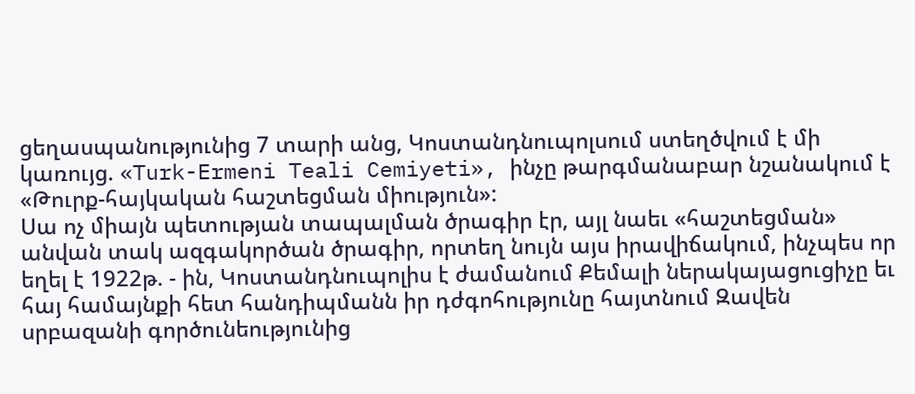ցեղասպանությունից 7 տարի անց, Կոստանդնուպոլսում ստեղծվում է մի կառույց. «Turk-Ermeni Teali Cemiyeti», ինչը թարգմանաբար նշանակում է «Թուրք-հայկական հաշտեցման միություն»:
Սա ոչ միայն պետության տապալման ծրագիր էր, այլ նաեւ «հաշտեցման» անվան տակ ազգակործան ծրագիր, որտեղ նույն այս իրավիճակում, ինչպես որ եղել է 1922թ. - ին, Կոստանդնուպոլիս է ժամանում Քեմալի ներակայացուցիչը եւ հայ համայնքի հետ հանդիպմանն իր դժգոհությունը հայտնում Զավեն սրբազանի գործունեությունից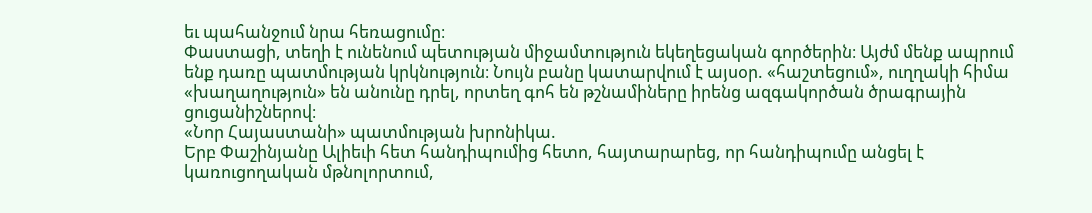եւ պահանջում նրա հեռացումը։
Փաստացի, տեղի է ունենում պետության միջամտություն եկեղեցական գործերին։ Այժմ մենք ապրում ենք դառը պատմության կրկնություն։ Նույն բանը կատարվում է այսօր. «հաշտեցում», ուղղակի հիմա «խաղաղություն» են անունը դրել, որտեղ գոհ են թշնամիները իրենց ազգակործան ծրագրային ցուցանիշներով։
«Նոր Հայաստանի» պատմության խրոնիկա.
Երբ Փաշինյանը Ալիեւի հետ հանդիպումից հետո, հայտարարեց, որ հանդիպումը անցել է կառուցողական մթնոլորտում,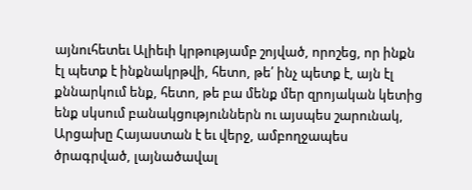այնուհետեւ Ալիեւի կրթությամբ շոյված, որոշեց, որ ինքն էլ պետք է ինքնակրթվի, հետո, թե՛ ինչ պետք է, այն էլ քննարկում ենք, հետո, թե բա մենք մեր զրոյական կետից ենք սկսում բանակցություններն ու այսպես շարունակ, Արցախը Հայաստան է եւ վերջ, ամբողջապես ծրագրված, լայնածավալ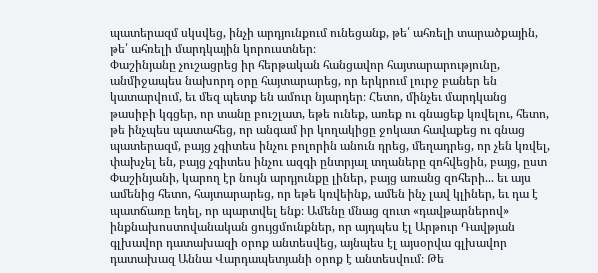պատերազմ սկսվեց, ինչի արդյունքում ունեցանք, թե՛ ահռելի տարածքային, թե՛ ահռելի մարդկային կորուստներ։
Փաշինյանը չուշացրեց իր հերթական հանցավոր հայտարարությունը, անմիջապես նախորդ օրը հայտարարեց, որ երկրում լուրջ բաներ են կատարվում, եւ մեզ պետք են ամուր նյարդեր։ Հետո, մինչեւ մարդկանց թասիբի կգցեր, որ տանը բուշլատ, եթե ունեք, առեք ու գնացեք կռվելու, հետո, թե ինչպես պատահեց, որ անգամ իր կողակիցը ջոկատ հավաքեց ու գնաց պատերազմ, բայց չգիտես ինչու բոլորին անուն դրեց, մեղադրեց, որ չեն կռվել, փախչել են, բայց չգիտես ինչու ազգի ընտրյալ տղաները զոհվեցին, բայց, ըստ Փաշինյանի, կարող էր նույն արդյունքը լիներ, բայց առանց զոհերի... եւ այս ամենից հետո, հայտարարեց, որ եթե կռվեինք, ամեն ինչ լավ կլիներ, եւ դա է պատճառը եղել, որ պարտվել ենք։ Ամենը մնաց զուտ «դավթարներով» ինքնախոստովանական ցույցմունքներ, որ այդպես էլ Արթուր Դավթյան գլխավոր դատախազի օրոք անտեսվեց, այնպես էլ այսօրվա գլխավոր դատախազ Աննա Վարդապետյանի օրոք է անտեսվում։ Թե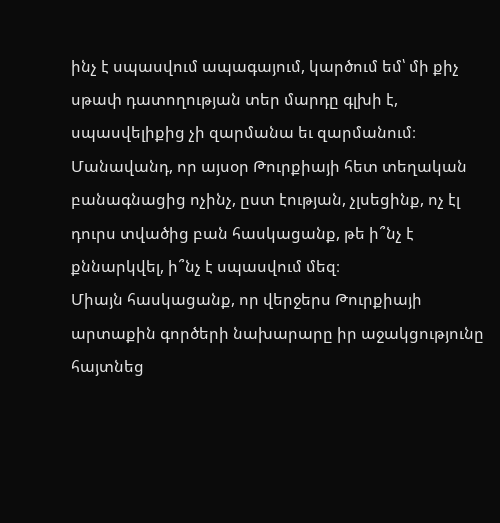ինչ է սպասվում ապագայում, կարծում եմ՝ մի քիչ սթափ դատողության տեր մարդը գլխի է, սպասվելիքից չի զարմանա եւ զարմանում։ Մանավանդ, որ այսօր Թուրքիայի հետ տեղական բանագնացից ոչինչ, ըստ էության, չլսեցինք, ոչ էլ դուրս տվածից բան հասկացանք, թե ի՞նչ է քննարկվել, ի՞նչ է սպասվում մեզ։
Միայն հասկացանք, որ վերջերս Թուրքիայի արտաքին գործերի նախարարը իր աջակցությունը հայտնեց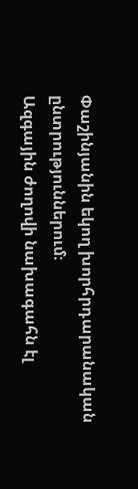Փաշինյանին եկող խորհրդարանական ընտրություններում։
Ազգային ժողովի նախագահն էլ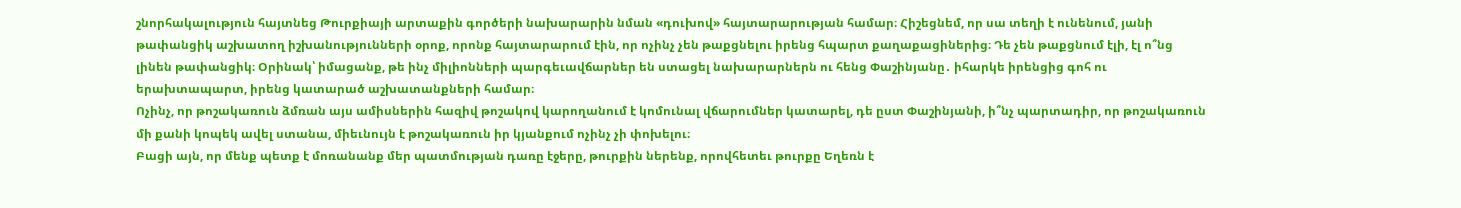շնորհակալություն հայտնեց Թուրքիայի արտաքին գործերի նախարարին նման «դուխով» հայտարարության համար։ Հիշեցնեմ, որ սա տեղի է ունենում, յանի թափանցիկ աշխատող իշխանությունների օրոք, որոնք հայտարարում էին, որ ոչինչ չեն թաքցնելու իրենց հպարտ քաղաքացիներից։ Դե չեն թաքցնում էլի, էլ ո՞նց լինեն թափանցիկ։ Օրինակ՝ իմացանք, թե ինչ միլիոնների պարգեւավճարներ են ստացել նախարարներն ու հենց Փաշինյանը․ իհարկե իրենցից գոհ ու երախտապարտ, իրենց կատարած աշխատանքների համար։
Ոչինչ, որ թոշակառուն ձմռան այս ամիսներին հազիվ թոշակով կարողանում է կոմունալ վճարումներ կատարել, դե ըստ Փաշինյանի, ի՞նչ պարտադիր, որ թոշակառուն մի քանի կոպեկ ավել ստանա, միեւնույն է թոշակառուն իր կյանքում ոչինչ չի փոխելու։
Բացի այն, որ մենք պետք է մոռանանք մեր պատմության դառը էջերը, թուրքին ներենք, որովհետեւ թուրքը Եղեռն է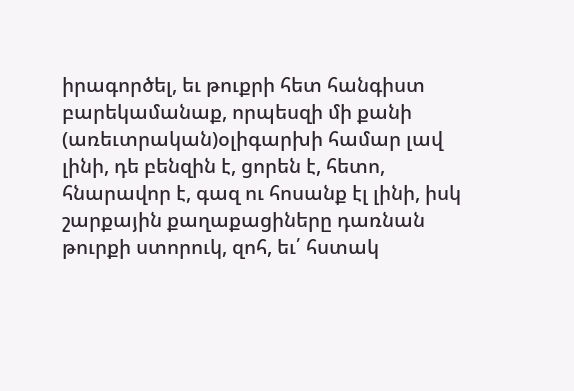իրագործել, եւ թուքրի հետ հանգիստ բարեկամանաք, որպեսզի մի քանի (առեւտրական)օլիգարխի համար լավ լինի, դե բենզին է, ցորեն է, հետո, հնարավոր է, գազ ու հոսանք էլ լինի, իսկ շարքային քաղաքացիները դառնան թուրքի ստորուկ, զոհ, եւ՛ հստակ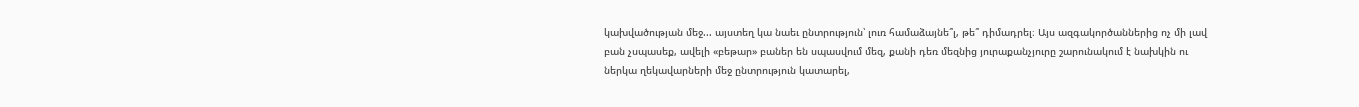կախվածության մեջ... այստեղ կա նաեւ ընտրություն՝ լուռ համաձայնե՞լ, թե՞ դիմադրել։ Այս ազգակործաններից ոչ մի լավ բան չսպասեք, ավելի «բեթար» բաներ են սպասվում մեզ, քանի դեռ մեզնից յուրաքանչյուրը շարունակում է նախկին ու ներկա ղեկավարների մեջ ընտրություն կատարել,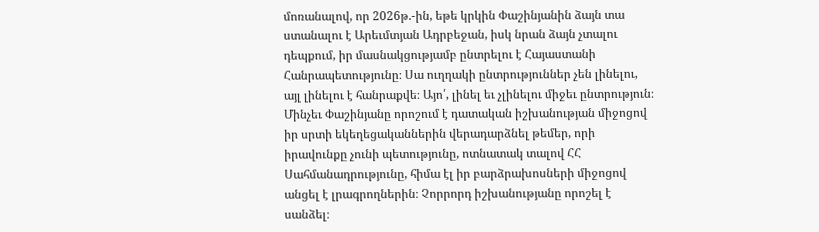մոռանալով, որ 2026թ.-ին, եթե կրկին Փաշինյանին ձայն տա ստանալու է Արեւմտյան Ադրբեջան, իսկ նրան ձայն չտալու դեպքում, իր մասնակցությամբ ընտրելու է Հայաստանի Հանրապետությունը։ Սա ուղղակի ընտրություններ չեն լինելու, այլ լինելու է հանրաքվե։ Այո՛, լինել եւ չլինելու միջեւ ընտրություն։
Մինչեւ Փաշինյանը որոշում է դատական իշխանության միջոցով իր սրտի եկեղեցականներին վերադարձնել թեմեր, որի իրավունքը չունի պետությունը, ոտնատակ տալով ՀՀ Սահմանադրությունը, հիմա էլ իր բարձրախոսների միջոցով անցել է լրագրողներին։ Չորրորդ իշխանությանը որոշել է սանձել։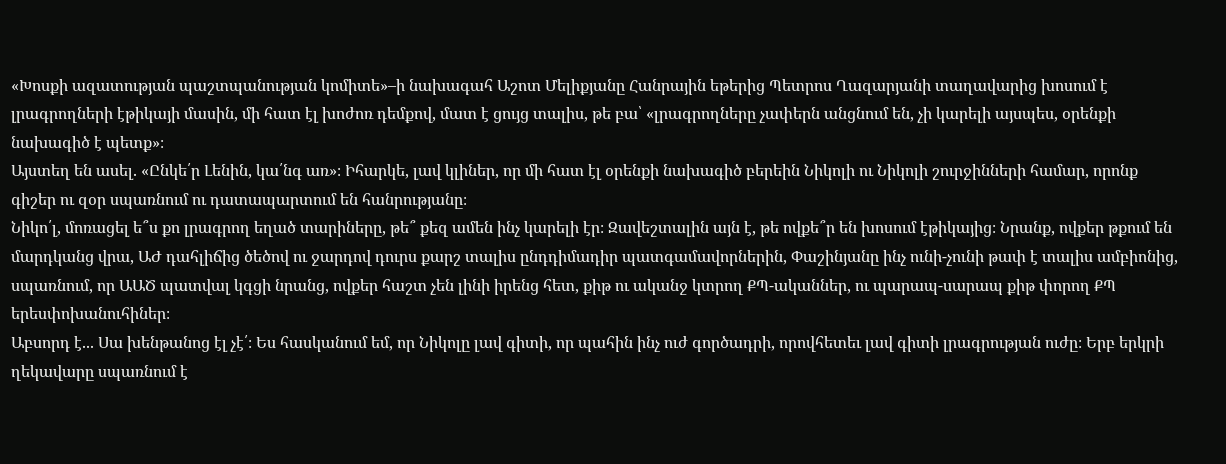«Խոսքի ազատության պաշտպանության կոմիտե»–ի նախագահ Աշոտ Մելիքյանը Հանրային եթերից Պետրոս Ղազարյանի տաղավարից խոսում է լրագրողների էթիկայի մասին, մի հատ էլ խոժոռ դեմքով, մատ է ցույց տալիս, թե բա՝ «լրագրողները չափերն անցնում են, չի կարելի այսպես, օրենքի նախագիծ է պետք»։
Այստեղ են ասել. «Ընկե՛ր Լենին, կա՛նգ առ»։ Իհարկե, լավ կլիներ, որ մի հատ էլ օրենքի նախագիծ բերեին Նիկոլի ու Նիկոլի շուրջինների համար, որոնք գիշեր ու զօր սպառնում ու դատապարտում են հանրությանը։
Նիկո՛լ, մոռացել ե՞ս քո լրագրող եղած տարիները, թե՞ քեզ ամեն ինչ կարելի էր։ Զավեշտալին այն է, թե ովքե՞ր են խոսում էթիկայից։ Նրանք, ովքեր թքում են մարդկանց վրա, ԱԺ դահլիճից ծեծով ու ջարդով դուրս քարշ տալիս ընդդիմադիր պատգամավորներին, Փաշինյանը ինչ ունի-չունի թափ է տալիս ամբիոնից, սպառնում, որ ԱԱԾ պատվալ կգցի նրանց, ովքեր հաշտ չեն լինի իրենց հետ, քիթ ու ականջ կտրող ՔՊ-ականներ, ու պարապ-սարապ քիթ փորող ՔՊ երեսփոխանուհիներ։
Աբսորդ է... Սա խենթանոց էլ չէ՛։ Ես հասկանում եմ, որ Նիկոլը լավ գիտի, որ պահին ինչ ուժ գործադրի, որովհետեւ լավ գիտի լրագրության ուժը։ Երբ երկրի ղեկավարը սպառնում է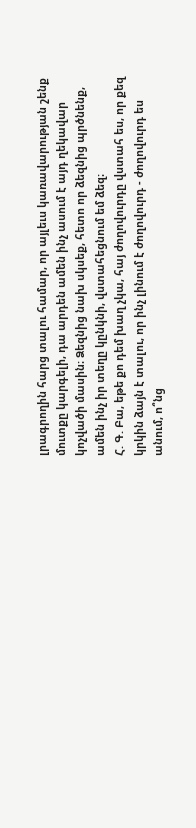լրագրողին հարց տալու համար, որ այլեւս կառավարության շենք մուտքը կարգելի, դա արդեն ամեն ինչ ասում է այդ ղեկավար կոչվածի մասին։ Ձեզնից նախ սկսեք, հետո որ ձեզնից պրծնենք, ամեն ինչ իր տեղը կընկնի, վստահեցնում եմ ձեզ։
Հ. Գ. Բա, եթե քո դեմ խաղ չկա, հայ ժողովուրդը վստահ ես, որ քեզ կրկին ձայն է տալու, որ ինչ լինում է ժողովուրդ - ժողովուրդ ես անում, ո՞նց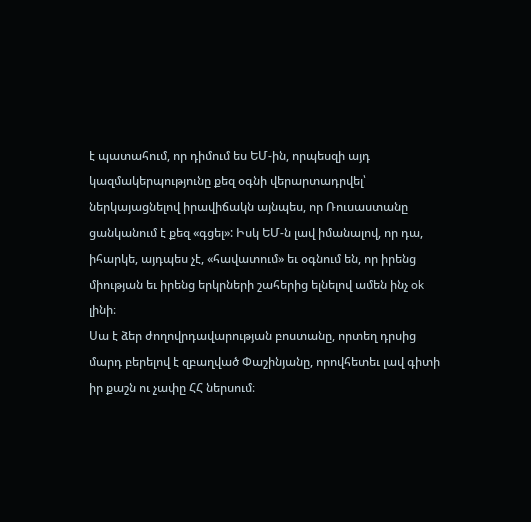է պատահում, որ դիմում ես ԵՄ-ին, որպեսզի այդ կազմակերպությունը քեզ օգնի վերարտադրվել՝ ներկայացնելով իրավիճակն այնպես, որ Ռուսաստանը ցանկանում է քեզ «գցել»: Իսկ ԵՄ-ն լավ իմանալով, որ դա, իհարկե, այդպես չէ, «հավատում» եւ օգնում են, որ իրենց միության եւ իրենց երկրների շահերից ելնելով ամեն ինչ ok լինի։
Սա է ձեր ժողովրդավարության բոստանը, որտեղ դրսից մարդ բերելով է զբաղված Փաշինյանը, որովհետեւ լավ գիտի իր քաշն ու չափը ՀՀ ներսում։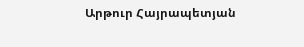Արթուր Հայրապետյան